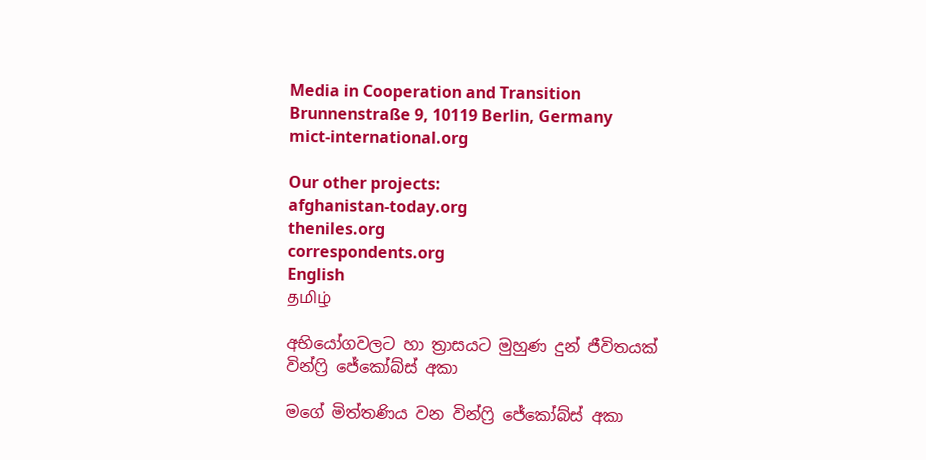Media in Cooperation and Transition
Brunnenstraße 9, 10119 Berlin, Germany
mict-international.org

Our other projects:
afghanistan-today.org
theniles.org
correspondents.org
English
தமிழ்

අභියෝගවලට හා ත්‍රාසයට මුහුණ දුන් ජීවිතයක්
වින්ෆ්‍රි ජේකෝබ්ස් අකා

මගේ මිත්තණිය වන වින්ෆ්‍රි ජේකෝබ්ස් අකා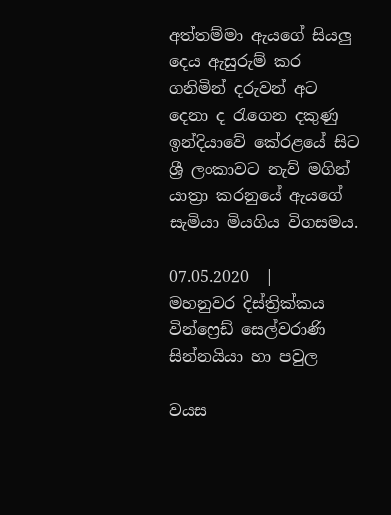අත්තම්මා ඇයගේ සියලු දෙය ඇසුරුම් කර ගනිමින් දරුවන් අට දෙනා ද රැගෙන දකුණු ඉන්දියාවේ කේරළයේ සිට ශ්‍රී ලංකාවට නැව් මගින් යාත්‍රා කරනුයේ ඇයගේ සැමියා මියගිය විගසමය.

07.05.2020  |
මහනුවර දිස්ත්‍රික්කය
වින්ෆ්‍රෙඩ් සෙල්වරාණි සින්නයියා හා පවුල

වයස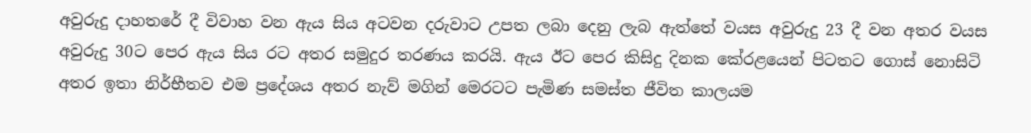අවුරුදු දාහතරේ දී විවාහ වන ඇය සිය අටවන දරුවාට උපත ලබා දෙනු ලැබ ඇත්තේ වයස අවුරුදු 23 දී වන අතර වයස අවුරුදු 30ට පෙර ඇය සිය රට අතර සමුදුර තරණය කරයි. ඇය ඊට පෙර කිසිදු දිනක කේරළයෙන් පිටතට ගොස් නොසිටි අතර ඉතා නිර්භීතව එම ප්‍රදේශය අතර නැව් මගින් මෙරටට පැමිණ සමස්ත ජීවිත කාලයම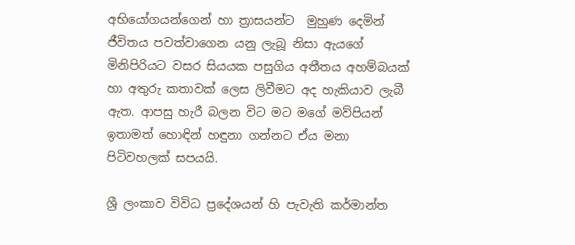අභියෝගයන්ගෙන් හා ත්‍රාසයන්ට  මුහුණ දෙමින් ජීවිතය පවත්වාගෙන යනු ලැබූ නිසා ඇයගේ මිනිපිරියට වසර සියයක පසුගිය අතීතය අහම්බයක් හා අතුරු කතාවක් ලෙස ලිවීමට අද හැකියාව ලැබී ඇත. ආපසු හැරී බලන විට මට මගේ මව්පියන් ඉතාමත් හොඳින් හඳුනා ගන්නට ඒය මනා පිටිවහලක් සපයයි.

ශ්‍රී ලංකාව විවිධ ප්‍රදේශයන් හි පැවැති කර්මාන්ත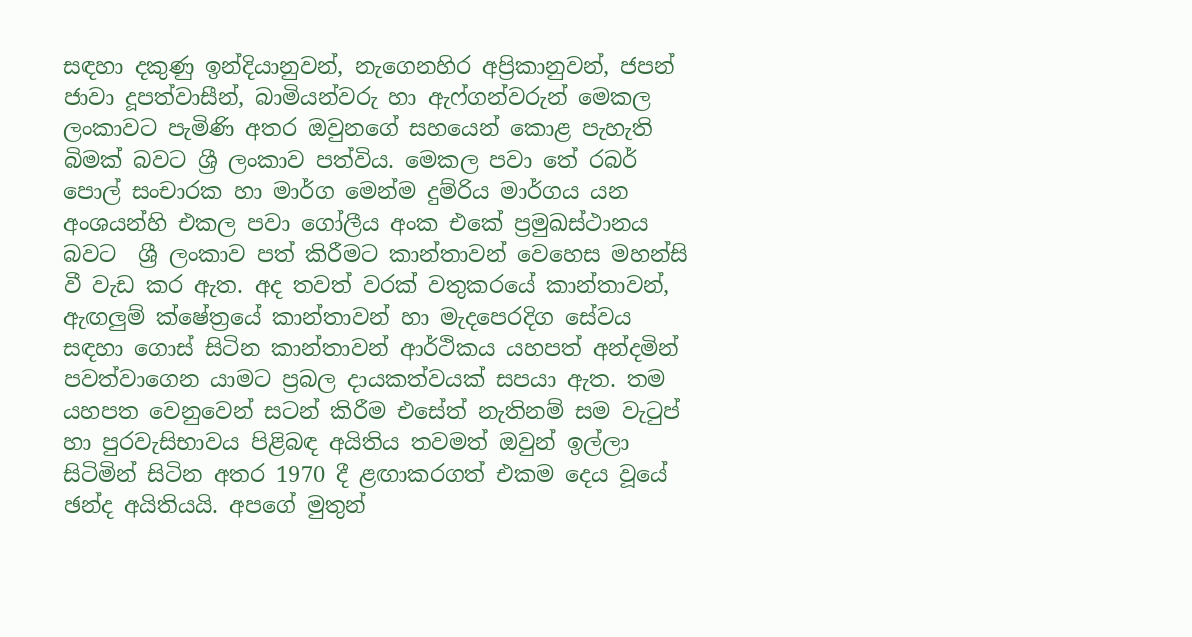සඳහා දකුණු ඉන්දියානුවන්, නැගෙනහිර අප්‍රිකානුවන්, ජපන් ජාවා දූපත්වාසීන්, බාමියන්වරු හා ඇෆ්ගන්වරුන් මෙකල ලංකාවට පැමිණි අතර ඔවුනගේ සහයෙන් කොළ පැහැති බිමක් බවට ශ්‍රී ලංකාව පත්විය. මෙකල පවා තේ රබර් පොල් සංචාරක හා මාර්ග මෙන්ම දුම්රිය මාර්ගය යන අංශයන්හි එකල පවා ගෝලීය අංක එකේ ප්‍රමුඛස්ථානය බවට  ශ්‍රී ලංකාව පත් කිරීමට කාන්තාවන් වෙහෙස මහන්සි වී වැඩ කර ඇත. අද තවත් වරක් වතුකරයේ කාන්තාවන්, ඇඟලුම් ක්ෂේත්‍රයේ කාන්තාවන් හා මැදපෙරදිග සේවය සඳහා ගොස් සිටින කාන්තාවන් ආර්ථිකය යහපත් අන්දමින් පවත්වාගෙන යාමට ප්‍රබල දායකත්වයක් සපයා ඇත. තම යහපත වෙනුවෙන් සටන් කිරීම එසේත් නැතිනම් සම වැටුප් හා පුරවැසිභාවය පිළිබඳ අයිතිය තවමත් ඔවුන් ඉල්ලා සිටිමින් සිටින අතර 1970 දී ළඟාකරගත් එකම දෙය වූයේ ඡන්ද අයිතියයි. අපගේ මුතුන්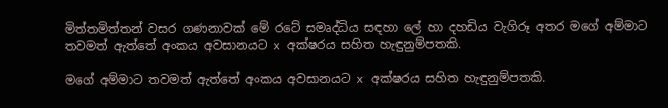මිත්තමිත්තන් වසර ගණනාවක් මේ රටේ සමෘද්ධිය සඳහා ලේ හා දහඩිය වැගිරූ අතර මගේ අම්මාට තවමත් ඇත්තේ අංකය අවසානයට x අක්ෂරය සහිත හැඳුනුම්පතකි.

මගේ අම්මාට තවමත් ඇත්තේ අංකය අවසානයට x අක්ෂරය සහිත හැඳුනුම්පතකි.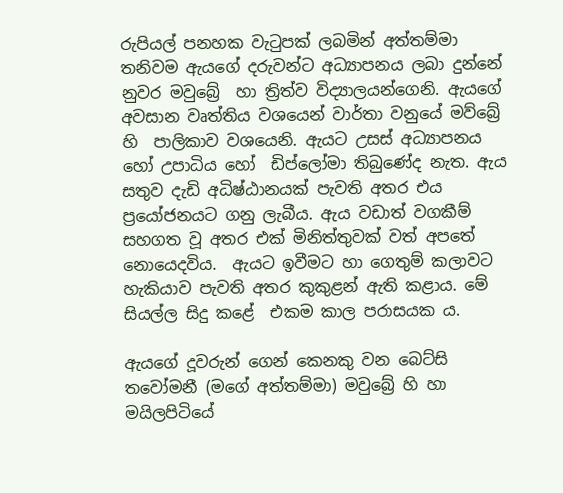රුපියල් පනහක වැටුපක් ලබමින් අත්තම්මා  තනිවම ඇයගේ දරුවන්ට අධ්‍යාපනය ලබා දුන්නේ නුවර මවුබ්‍රේ  හා ත්‍රිත්ව විද්‍යාලයන්ගෙනි. ඇයගේ අවසාන වෘත්තිය වශයෙන් වාර්තා වනුයේ මව්බ්‍රේ හි  පාලිකාව වශයෙනි. ඇයට උසස් අධ්‍යාපනය හෝ උපාධිය හෝ  ඩිප්ලෝමා තිබුණේද නැත. ඇය සතුව දැඩි අධිෂ්ඨානයක් පැවති අතර එය ප්‍රයෝජනයට ගනු ලැබීය. ඇය වඩාත් වගකීම් සහගත වූ අතර එක් මිනිත්තුවක් වත් අපතේ නොයෙදවිය.  ඇයට ඉවීමට හා ගෙතුම් කලාවට හැකියාව පැවති අතර කුකුළන් ඇති කළාය. මේ සියල්ල සිදු කළේ  එකම කාල පරාසයක ය.

ඇයගේ දූවරුන් ගෙන් කෙනකු වන බෙට්සි තවෝමනී (මගේ අත්තම්මා) මවුබ්‍රේ හි හා මයිලපිටියේ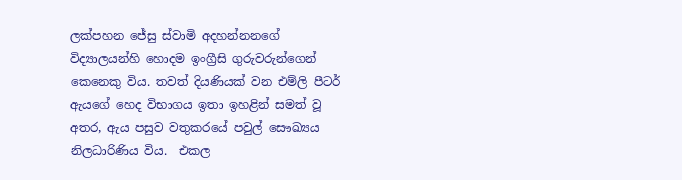ලක්පහන ජේසු ස්වාමි අදහන්නනගේ විද්‍යාලයන්හි හොදම ඉංග්‍රීසි ගුරුවරුන්ගෙන් කෙනෙකු විය. තවත් දියණියක් වන එම්ලි පීටර් ඇයගේ හෙද විභාගය ඉතා ඉහළින් සමත් වූ අතර, ඇය පසුව වතුකරයේ පවුල් සෞඛ්‍යය නිලධාරිණිය විය.  එකල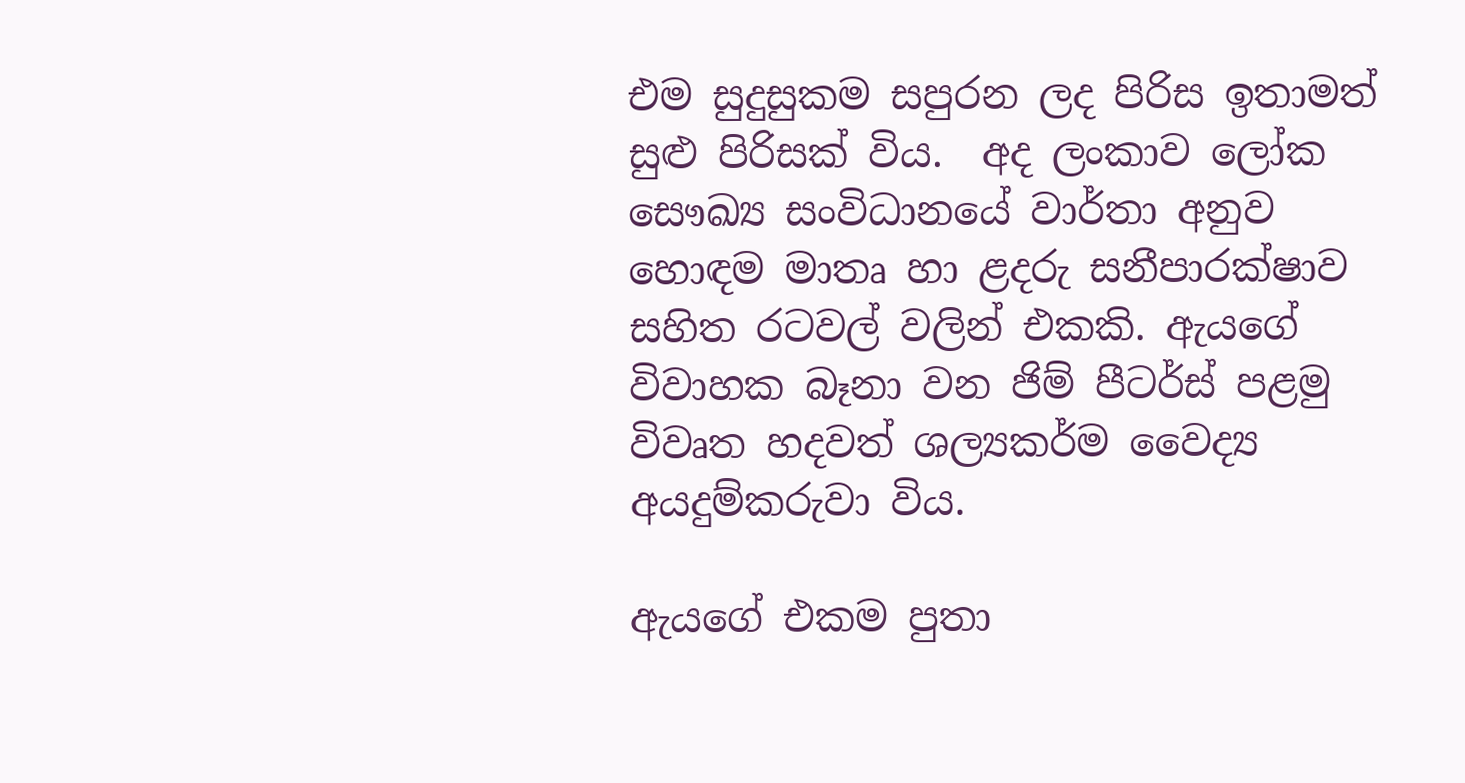එම සුදුසුකම සපුරන ලද පිරිස ඉතාමත් සුළු පිරිසක් විය.  අද ලංකාව ලෝක සෞඛ්‍ය සංවිධානයේ වාර්තා අනුව හොඳම මාතෘ හා ළදරු සනීපාරක්ෂාව සහිත රටවල් වලින් එකකි. ඇයගේ විවාහක බෑනා වන ජිම් පීටර්ස් පළමු විවෘත හදවත් ශල්‍යකර්ම වෛද්‍ය අයදුම්කරුවා විය.

ඇයගේ එකම පුතා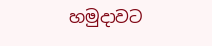හමුදාවට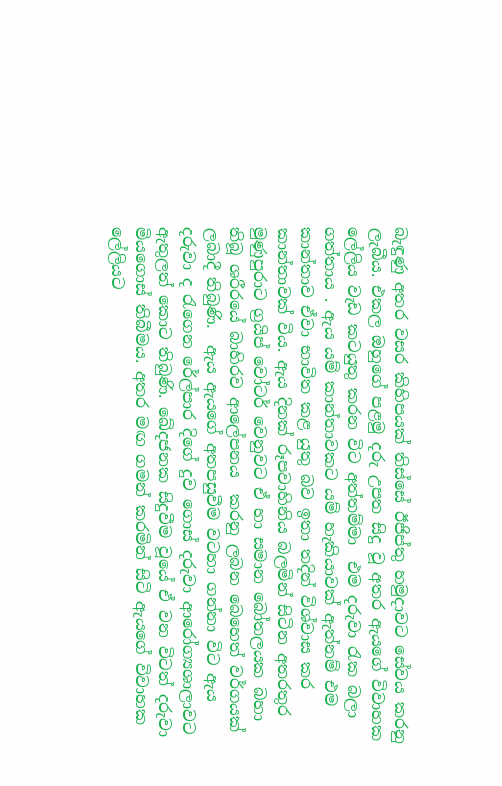බැඳුණු අතර වසර කිහිපයක් තිස්සේ ඊජිප්තු හමුදාවට සේවය කරනු ලැබීය. එකල ඔහුගේ පළමු දරු උපත සිදු වූ අතර ඇයගේ විවාහක ලේලිය වැඩ කටයුතු කරන විට අත්තම්මා  එම දරුවා රැක බලා ගත්තාය . ඇය යම් කාන්තාවකට යම් හැකියාවක් ඇත්නම් එම කාන්තාව ඒවා භාවිත කළ යුතු බව ඉතා තදින් විශ්වාස කර කාන්තාවක් විය. ඇය දිනක් රූපවාහිනිය බලමින් සිටින අතරතුර  මුණුපුරාට ග්‍රයිප් වෝටර් වෙනුවට ඒ හා සමාන බෝතලයක බහා තිබූ ශරීරයේ බාහිරව ආලේපනය  කරනු ලබන බෙහෙත් වර්ගයක් ලබාදී තිබුණි.  ඇය ඇයගේ අතපසුවීම වටහා ගන්නා විට ඇය දරුවා ද රැගෙන රේල්පාර දිගේ දුව ගොස් දරුවා ආරෝග්‍යශාලාවට ඇතුලත් කොට තිබුණි. ඛේදජනක සිදුවීම වූයේ ඒ වන විටත් දරුවා මියගොස් තිබීමය. අතර මඟ ගමන් කරමින් සිටි ඇයගේ විවාහක ලේලියට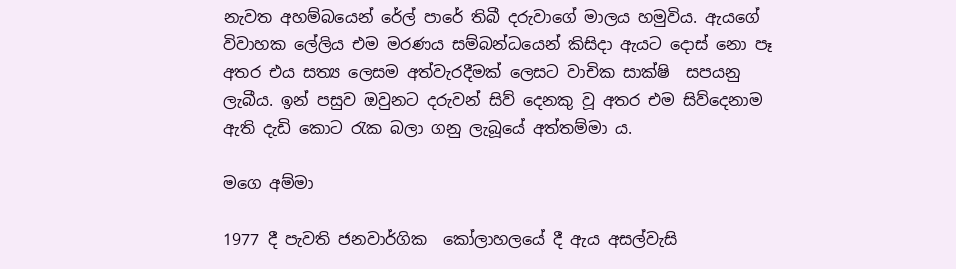නැවත අහම්බයෙන් රේල් පාරේ තිබී දරුවාගේ මාලය හමුවිය. ඇයගේ විවාහක ලේලිය එම මරණය සම්බන්ධයෙන් කිසිදා ඇයට දොස් නො පෑ අතර එය සත්‍ය ලෙසම අත්වැරදීමක් ලෙසට වාචික සාක්ෂි  සපයනු ලැබීය. ඉන් පසුව ඔවුනට දරුවන් සිව් දෙනකු වූ අතර එම සිව්දෙනාම ඇති දැඩි කොට රැක බලා ගනු ලැබූයේ අත්තම්මා ය.

මගෙ අම්මා

1977 දී පැවති ජනවාර්ගික  කෝලාහලයේ දී ඇය අසල්වැසි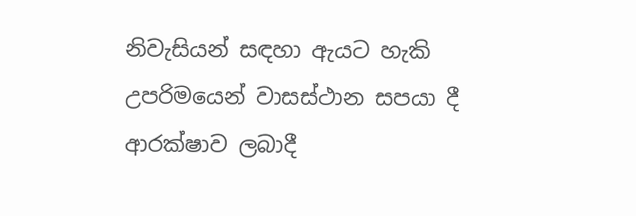නිවැසියන් සඳහා ඇයට හැකි උපරිමයෙන් වාසස්ථාන සපයා දී ආරක්ෂාව ලබාදී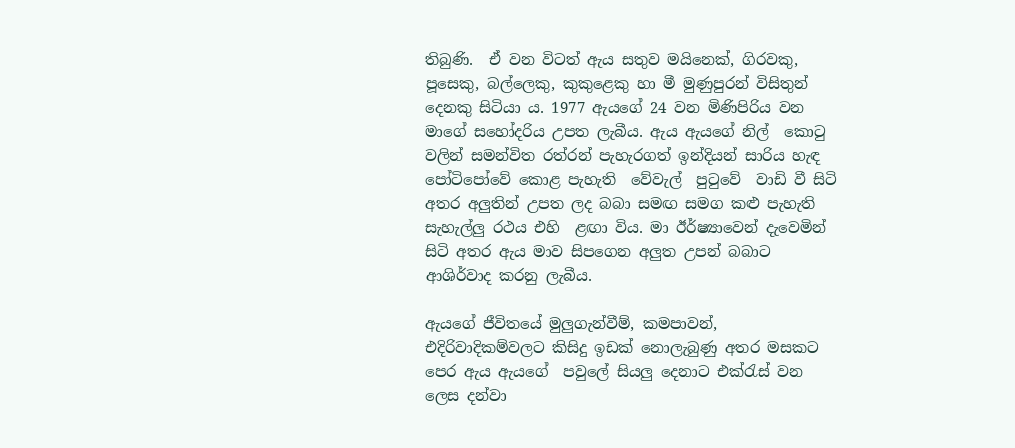තිබුණි.  ඒ වන විටත් ඇය සතුව මයිනෙක්, ගිරවකු, පූසෙකු, බල්ලෙකු, කුකුළෙකු හා මී මුණුපුරන් විසිතුන් දෙනකු සිටියා ය. 1977 ඇයගේ 24 වන මිණිපිරිය වන මාගේ සහෝදරිය උපත ලැබීය. ඇය ඇයගේ නිල්  කොටු වලින් සමන්විත රත්රන් පැහැරගත් ඉන්දියන් සාරිය හැඳ පෝටිපෝවේ කොළ පැහැති  වේවැල්  පුටුවේ  වාඩි වී සිටි අතර අලුතින් උපත ලද බබා සමඟ සමග කළු පැහැති සැහැල්ලු රථය එහි  ළඟා විය. මා ඊර්ෂ්‍යාවෙන් දැවෙමින් සිටි අතර ඇය මාව සිපගෙන අලුත උපන් බබාට ආශිර්වාද කරනු ලැබීය.

ඇයගේ ජීවිතයේ මුලුගැන්වීම්, කමපාවන්, එදිරිවාදිකම්වලට කිසිදු ඉඩක් නොලැබුණු අතර මසකට පෙර ඇය ඇයගේ  පවුලේ සියලු දෙනාට එක්රැස් වන ලෙස දන්වා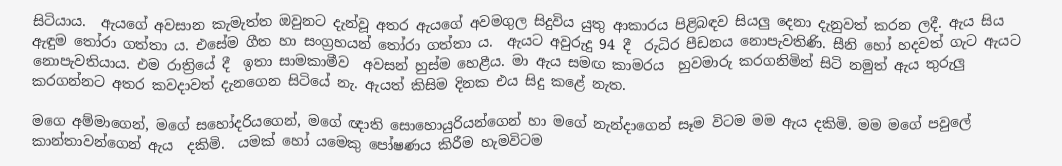සිටියාය.  ඇයගේ අවසාන කැමැත්ත ඔවුනට දැන්වූ අතර ඇයගේ අවමගුල සිදුවිය යුතු ආකාරය පිළිබඳව සියලු දෙනා දැනුවත් කරන ලදී. ඇය සිය ඇඳුම තෝරා ගත්තා ය. එසේම ගීත හා සංග්‍රහයන් තෝරා ගත්තා ය.  ඇයට අවුරුදු 94 දී  රුධිර පීඩනය නොපැවතිණි. සීනි හෝ හදවත් ගැට ඇයට නොපැවතියාය. එම රාත්‍රියේ දී  ඉතා සාමකාමීව  අවසන් හුස්ම හෙළීය. මා ඇය සමඟ කාමරය  හුවමාරු කරගනිමින් සිටි නමුත් ඇය තුරුලු කරගන්නට අතර කවදාවත් දැනගෙන සිටියේ නැ. ඇයත් කිසිම දිනක එය සිදු කළේ නැත.

මගෙ අම්මාගෙන්, මගේ සහෝදරියගෙන්, මගේ ඥාති සොහොයුරියන්ගෙන් හා මගේ නැන්දාගෙන් සෑම විටම මම ඇය දකිමි. මම මගේ පවුලේ කාන්තාවන්ගෙන් ඇය  දකිමි.  යමක් හෝ යමෙකු පෝෂණය කිරීම හැමවිටම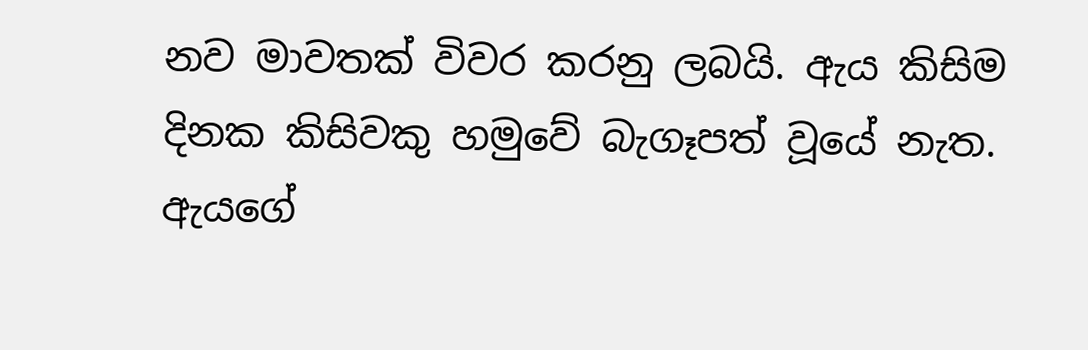නව මාවතක් විවර කරනු ලබයි. ඇය කිසිම දිනක කිසිවකු හමුවේ බැගෑපත් වූයේ නැත. ඇයගේ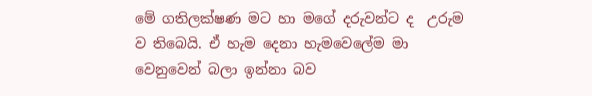මේ ගතිලක්ෂණ මට හා මගේ දරුවන්ට ද  උරුම ව තිබෙයි. ඒ හැම දෙනා හැමවෙලේම මා වෙනුවෙන් බලා ඉන්නා බව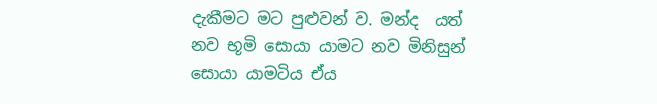දැකීමට මට පුළුවන් ව. මන්ද  යත් නව භූමි සොයා යාමට නව මිනිසුන් සොයා යාමටිය ඒය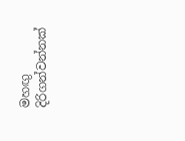මහඟු දිරිගන්වන්නක්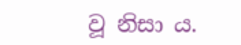වූ නිසා ය.